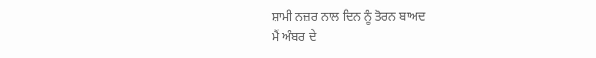ਸ਼ਾਮੀ ਨਜ਼ਰ ਨਾਲ ਦਿਨ ਨੂੰ ਤੋਰਨ ਬਾਅਦ
ਮੈਂ ਅੰਬਰ ਦੇ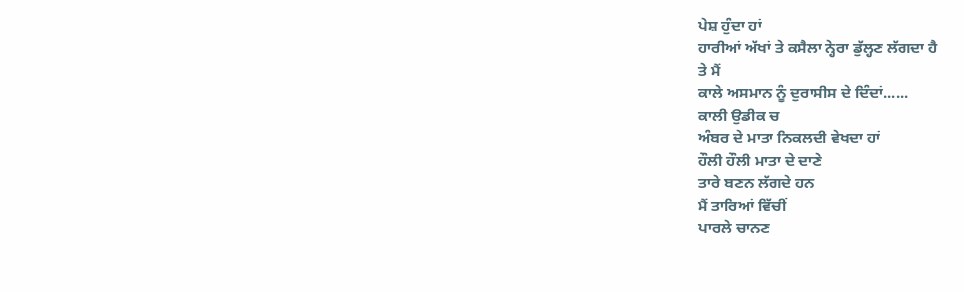ਪੇਸ਼ ਹੁੰਦਾ ਹਾਂ
ਹਾਰੀਆਂ ਅੱਖਾਂ ਤੇ ਕਸੈਲਾ ਨ੍ਹੇਰਾ ਡੁੱਲ੍ਹਣ ਲੱਗਦਾ ਹੈ
ਤੇ ਮੈਂ
ਕਾਲੇ ਅਸਮਾਨ ਨੂੰ ਦੁਰਾਸੀਸ ਦੇ ਦਿੰਦਾਂ......
ਕਾਲੀ ਉਡੀਕ ਚ
ਅੰਬਰ ਦੇ ਮਾਤਾ ਨਿਕਲਦੀ ਵੇਖਦਾ ਹਾਂ
ਹੌਲੀ ਹੌਲੀ ਮਾਤਾ ਦੇ ਦਾਣੇ
ਤਾਰੇ ਬਣਨ ਲੱਗਦੇ ਹਨ
ਮੈਂ ਤਾਰਿਆਂ ਵਿੱਚੀਂ
ਪਾਰਲੇ ਚਾਨਣ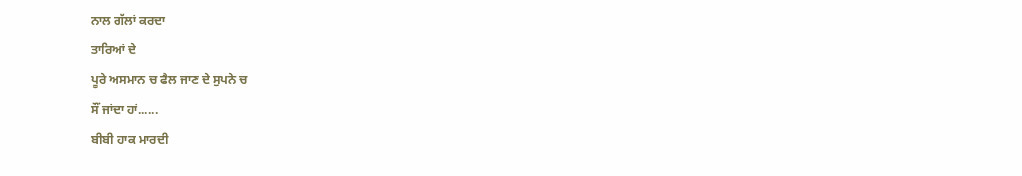ਨਾਲ ਗੱਲਾਂ ਕਰਦਾ
ਤਾਰਿਆਂ ਦੇ
ਪੂਰੇ ਅਸਮਾਨ ਚ ਫੈਲ ਜਾਣ ਦੇ ਸੁਪਨੇ ਚ
ਸੌਂ ਜਾਂਦਾ ਹਾਂ......
ਬੀਬੀ ਹਾਕ ਮਾਰਦੀ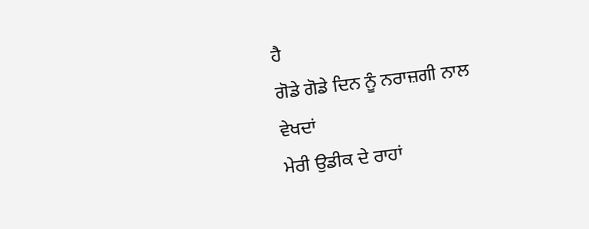ਹੈ
ਗੋਡੇ ਗੋਡੇ ਦਿਨ ਨੂੰ ਨਰਾਜ਼ਗੀ ਨਾਲ ਵੇਖਦਾਂ
ਮੇਰੀ ਉਡੀਕ ਦੇ ਰਾਹਾਂ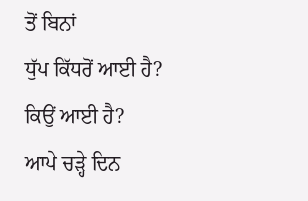ਤੋਂ ਬਿਨਾਂ
ਧੁੱਪ ਕਿੱਧਰੋਂ ਆਈ ਹੈ?
ਕਿਉਂ ਆਈ ਹੈ?
ਆਪੇ ਚੜ੍ਹੇ ਦਿਨ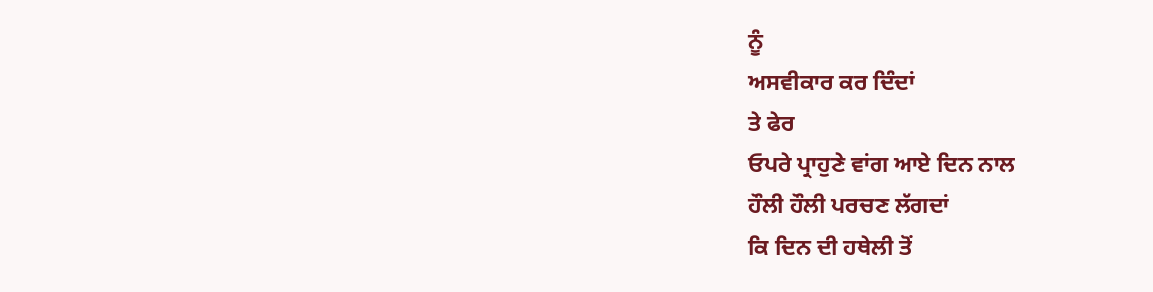ਨੂੰ
ਅਸਵੀਕਾਰ ਕਰ ਦਿੰਦਾਂ
ਤੇ ਫੇਰ
ਓਪਰੇ ਪ੍ਰਾਹੁਣੇ ਵਾਂਗ ਆਏ ਦਿਨ ਨਾਲ
ਹੌਲੀ ਹੌਲੀ ਪਰਚਣ ਲੱਗਦਾਂ
ਕਿ ਦਿਨ ਦੀ ਹਥੇਲੀ ਤੋਂ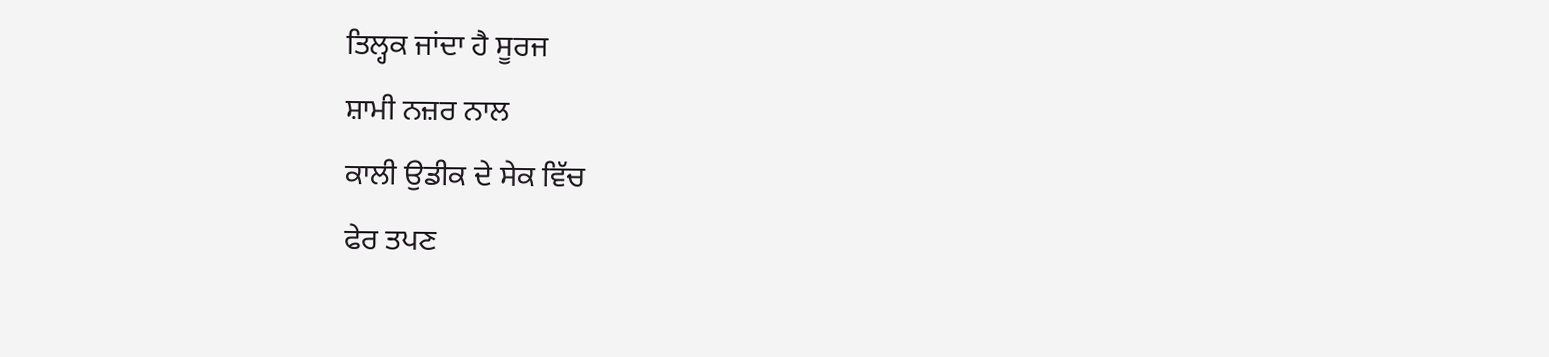ਤਿਲ੍ਹਕ ਜਾਂਦਾ ਹੈ ਸੂਰਜ
ਸ਼ਾਮੀ ਨਜ਼ਰ ਨਾਲ
ਕਾਲੀ ਉਡੀਕ ਦੇ ਸੇਕ ਵਿੱਚ
ਫੇਰ ਤਪਣ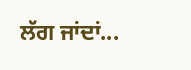ਲੱਗ ਜਾਂਦਾਂ...